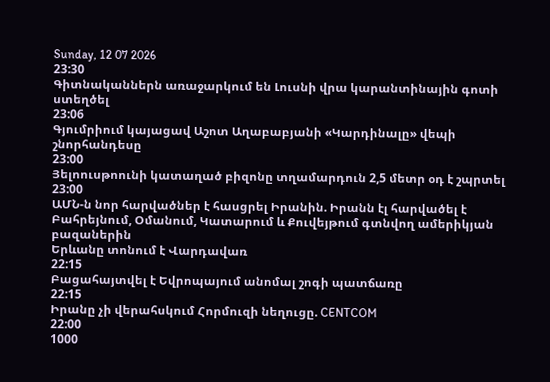Sunday, 12 07 2026
23:30
Գիտնականներն առաջարկում են Լուսնի վրա կարանտինային գոտի ստեղծել
23:06
Գյումրիում կայացավ Աշոտ Աղաբաբյանի «Կարդինալը» վեպի շնորհանդեսը
23:00
Յելոուսթոունի կատաղած բիզոնը տղամարդուն 2,5 մետր օդ է շպրտել
23:00
ԱՄՆ-ն նոր հարվածներ է հասցրել Իրանին. Իրանն էլ հարվածել է Բահրեյնում, Օմանում, Կատարում և Քուվեյթում գտնվող ամերիկյան բազաներին
Երևանը տոնում է Վարդավառ
22:15
Բացահայտվել է Եվրոպայում անոմալ շոգի պատճառը
22:15
Իրանը չի վերահսկում Հորմուզի նեղուցը. CENTCOM
22:00
1000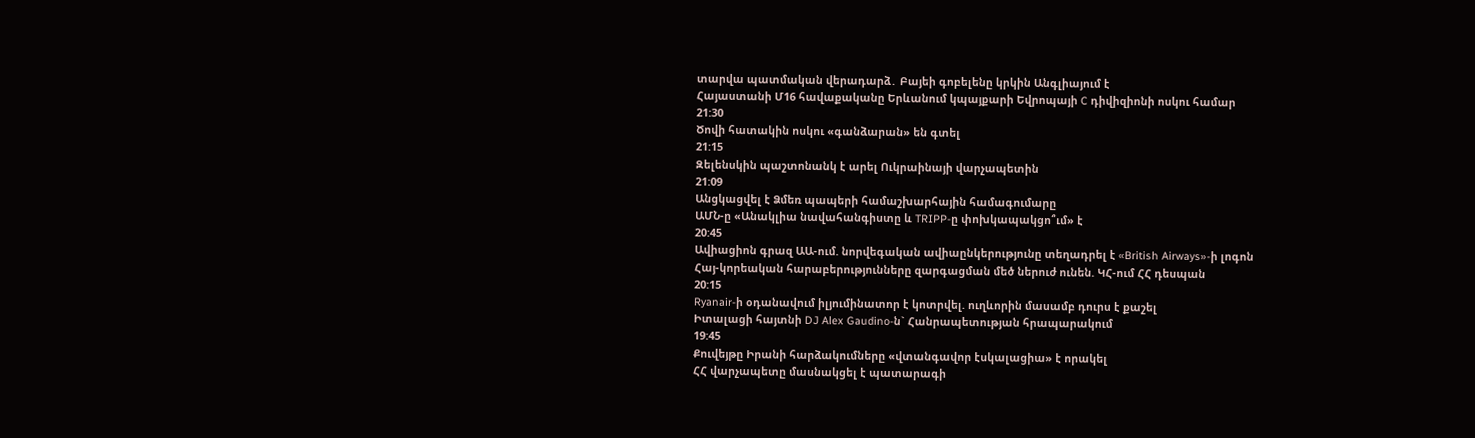տարվա պատմական վերադարձ․ Բայեի գոբելենը կրկին Անգլիայում է
Հայաստանի Մ16 հավաքականը Երևանում կպայքարի Եվրոպայի C դիվիզիոնի ոսկու համար
21:30
Ծովի հատակին ոսկու «գանձարան» են գտել
21:15
Զելենսկին պաշտոնանկ է արել Ուկրաինայի վարչապետին
21:09
Անցկացվել է Ձմեռ պապերի համաշխարհային համագումարը
ԱՄՆ-ը «Անակլիա նավահանգիստը և TRIPP-ը փոխկապակցո՞ւմ» է
20:45
Ավիացիոն գրազ ԱԱ-ում. նորվեգական ավիաընկերությունը տեղադրել է «British Airways»-ի լոգոն
Հայ-կորեական հարաբերությունները զարգացման մեծ ներուժ ունեն. ԿՀ-ում ՀՀ դեսպան
20:15
Ryanair-ի օդանավում իլյումինատոր է կոտրվել. ուղևորին մասամբ դուրս է քաշել
Իտալացի հայտնի DJ Alex Gaudino-ն` Հանրապետության հրապարակում
19:45
Քուվեյթը Իրանի հարձակումները «վտանգավոր էսկալացիա» է որակել
ՀՀ վարչապետը մասնակցել է պատարագի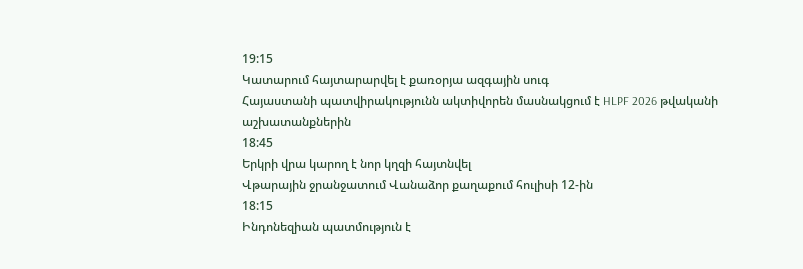19:15
Կատարում հայտարարվել է քառօրյա ազգային սուգ
Հայաստանի պատվիրակությունն ակտիվորեն մասնակցում է HLPF 2026 թվականի աշխատանքներին
18:45
Երկրի վրա կարող է նոր կղզի հայտնվել
Վթարային ջրանջատում Վանաձոր քաղաքում հուլիսի 12-ին
18:15
Ինդոնեզիան պատմություն է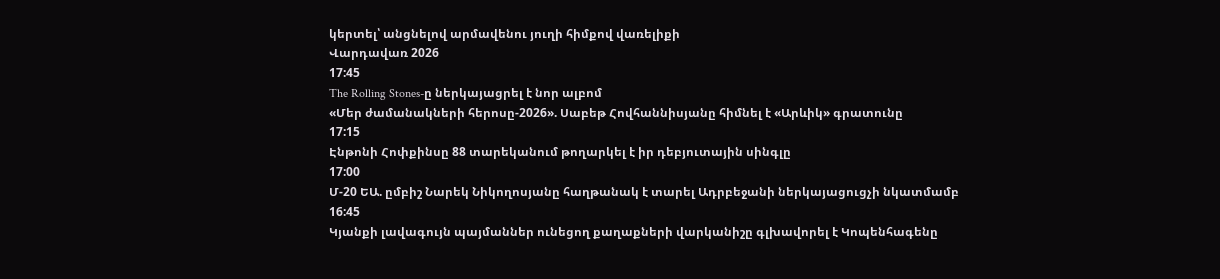կերտել՝ անցնելով արմավենու յուղի հիմքով վառելիքի
Վարդավառ 2026
17:45
The Rolling Stones-ը ներկայացրել է նոր ալբոմ
«Մեր ժամանակների հերոսը-2026». Սաբեթ Հովհաննիսյանը հիմնել է «Արևիկ» գրատունը
17:15
Էնթոնի Հոփքինսը 88 տարեկանում թողարկել է իր դեբյուտային սինգլը
17:00
Մ-20 ԵԱ. ըմբիշ Նարեկ Նիկողոսյանը հաղթանակ է տարել Ադրբեջանի ներկայացուցչի նկատմամբ
16:45
Կյանքի լավագույն պայմաններ ունեցող քաղաքների վարկանիշը գլխավորել է Կոպենհագենը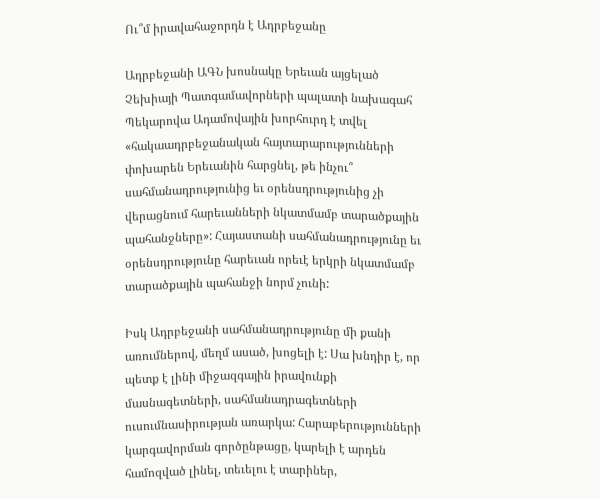Ու՞մ իրավահաջորդն է Ադրբեջանը

Ադրբեջանի ԱԳՆ խոսնակը Երեւան այցելած Չեխիայի Պատգամավորների պալատի նախագահ Պեկարովա Ադամովային խորհուրդ է տվել «հակաադրբեջանական հայտարարությունների փոխարեն Երեւանին հարցնել, թե ինչու՞ սահմանադրությունից եւ օրենսդրությունից չի վերացնում հարեւանների նկատմամբ տարածքային պահանջները»: Հայաստանի սահմանադրությունը եւ օրենսդրությունը հարեւան որեւէ երկրի նկատմամբ տարածքային պահանջի նորմ չունի:

Իսկ Ադրբեջանի սահմանադրությունը մի քանի առումներով, մեղմ ասած, խոցելի է: Սա խնդիր է, որ պետք է լինի միջազգային իրավունքի մասնագետների, սահմանադրագետների ուսումնասիրության առարկա: Հարաբերությունների կարգավորման գործընթացը, կարելի է արդեն համոզված լինել, տեւելու է տարիներ,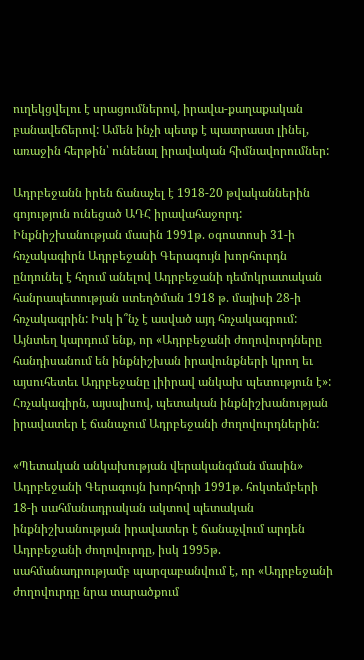ուղեկցվելու է սրացումներով, իրավա-քաղաքական բանավեճերով: Ամեն ինչի պետք է պատրաստ լինել, առաջին հերթին՝ ունենալ իրավական հիմնավորումներ:

Ադրբեջանն իրեն ճանաչել է 1918-20 թվականներին գոյություն ունեցած ԱԴՀ իրավահաջորդ: Ինքնիշխանության մասին 1991թ. օգոստոսի 31-ի հռչակագիրն Ադրբեջանի Գերագույն խորհուրդն ընդունել է հղում անելով Ադրբեջանի դեմոկրատական հանրապետության ստեղծման 1918 թ. մայիսի 28-ի հռչակագրին: Իսկ ի՞նչ է ասված այդ հռչակագրում: Այնտեղ կարդում ենք, որ «Ադրբեջանի ժողովուրդները հանդիսանում են ինքնիշխան իրավունքների կրող եւ այսուհետեւ Ադրբեջանը լիիրավ անկախ պետություն է»: Հռչակագիրն, այսպիսով, պետական ինքնիշխանության իրավատեր է ճանաչում Ադրբեջանի ժողովուրդներին:

«Պետական անկախության վերականգման մասին» Ադրբեջանի Գերագույն խորհրդի 1991թ. հոկտեմբերի 18-ի սահմանադրական ակտով պետական ինքնիշխանության իրավատեր է ճանաչվում արդեն Ադրբեջանի ժողովուրդը, իսկ 1995թ. սահմանադրությամբ պարզաբանվում է, որ «Ադրբեջանի ժողովուրդը նրա տարածքում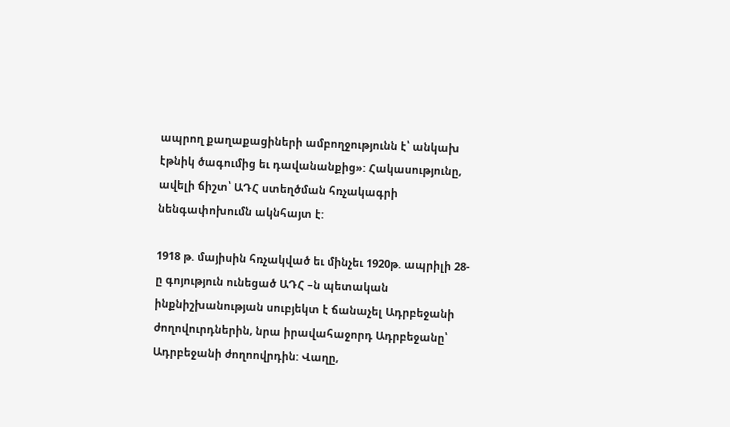ապրող քաղաքացիների ամբողջությունն է՝ անկախ էթնիկ ծագումից եւ դավանանքից»: Հակասությունը, ավելի ճիշտ՝ ԱԴՀ ստեղծման հռչակագրի նենգափոխումն ակնհայտ է:

1918 թ. մայիսին հռչակված եւ մինչեւ 1920թ. ապրիլի 28-ը գոյություն ունեցած ԱԴՀ –ն պետական ինքնիշխանության սուբյեկտ է ճանաչել Ադրբեջանի ժողովուրդներին, նրա իրավահաջորդ Ադրբեջանը՝ Ադրբեջանի ժողոովրդին: Վաղը,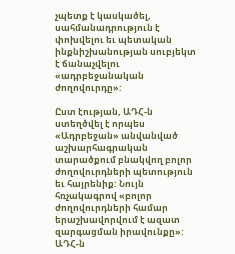չպետք է կասկածել, սահմանադրություն է փոխվելու եւ պետական ինքնիշխանության սուբյեկտ է ճանաչվելու «ադրբեջանական ժողովուրդը»:

Ըստ էության, ԱԴՀ-ն ստեղծվել է որպես «Ադրբեջան» անվանված աշխարհագրական տարածքում բնակվող բոլոր ժողովուրդների պետություն եւ հայրենիք: Նույն հռչակագրով «բոլոր ժողովուրդների համար երաշխավորվում է ազատ զարգացման իրավունքը»: ԱԴՀ-ն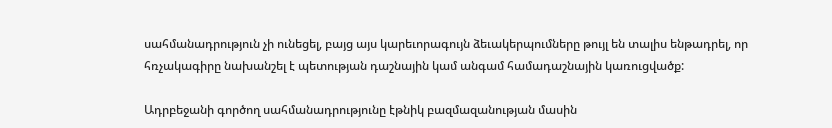սահմանադրություն չի ունեցել, բայց այս կարեւորագույն ձեւակերպումները թույլ են տալիս ենթադրել, որ հռչակագիրը նախանշել է պետության դաշնային կամ անգամ համադաշնային կառուցվածք:

Ադրբեջանի գործող սահմանադրությունը էթնիկ բազմազանության մասին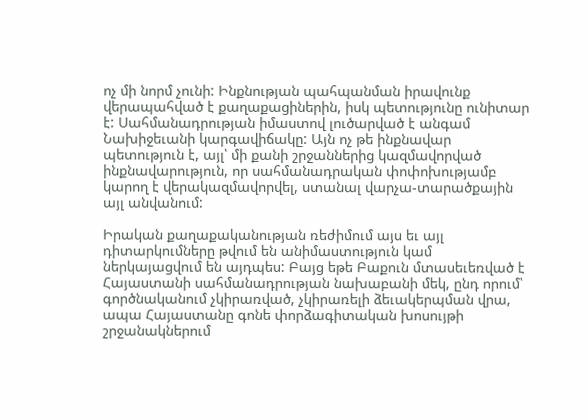ոչ մի նորմ չունի: Ինքնության պահպանման իրավունք վերապահված է քաղաքացիներին, իսկ պետությունը ունիտար է: Սահմանադրության իմաստով լուծարված է անգամ Նախիջեւանի կարգավիճակը: Այն ոչ թե ինքնավար պետություն է, այլ՝ մի քանի շրջաններից կազմավորված ինքնավարություն, որ սահմանադրական փոփոխությամբ կարող է վերակազմավորվել, ստանալ վարչա-տարածքային այլ անվանում:

Իրական քաղաքականության ռեժիմում այս եւ այլ դիտարկումները թվում են անիմաստություն կամ ներկայացվում են այդպես: Բայց եթե Բաքուն մտասեւեռված է Հայաստանի սահմանադրության նախաբանի մեկ, ընդ որում՝ գործնականում չկիրառված, չկիրառելի ձեւակերպման վրա, ապա Հայաստանը գոնե փորձագիտական խոսույթի շրջանակներում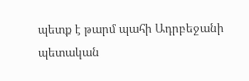պետք է թարմ պահի Ադրբեջանի պետական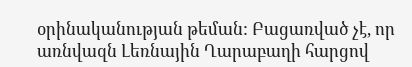օրինականության թեման: Բացառված չէ, որ առնվազն Լեռնային Ղարաբաղի հարցով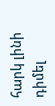հարկ լինի դիմել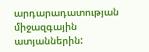արդարադատության միջազգային ատյաններին: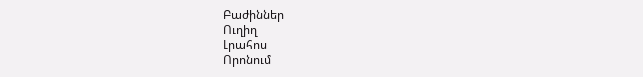Բաժիններ
Ուղիղ
Լրահոս
Որոնում